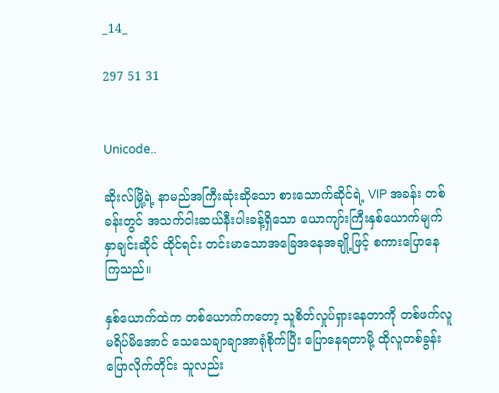_14_

297 51 31


Unicode..

ဆိုးလ်မြို့ရဲ့ နာမည်အကြီးဆုံးဆိုသော စားသောက်ဆိုင်ရဲ့ VIP အခန်း တစ်ခန်းတွင် အသက်ငါးဆယ်နီးပါးခန့်ရှိသော ယောကျာ်းကြီးနှစ်ယောက်မျက်နှာချင်းဆိုင် ထိုင်ရင်း တင်းမာသောအခြေအနေအချို့ဖြင့် စကားပြောနေကြသည်။

နှစ်ယောက်ထဲက တစ်ယောက်ကတော့ သူစိတ်လှုပ်ရှားနေတာကို တစ်ဖက်လူမရိပ်မိအောင် သေသေချာချာအာရုံစိုက်ပြီး ပြောနေရတာမို့ ထိုလူတစ်ခွန်းပြောလိုက်တိုင်း သူလည်း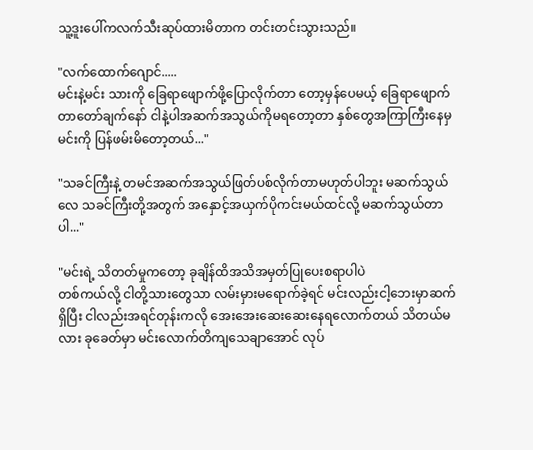သူ့ဒူးပေါ်ကလက်သီးဆုပ်ထားမိတာက တင်းတင်းသွားသည်။

"လက်ထောက်ဂျောင်.....
မင်းနဲ့မင်း သားကို ခြေရာဖျောက်ဖို့ပြောလိုက်တာ တော့မှန်ပေမယ့် ခြေ‌ရာဖျောက်တာတော်ချက်နော် ငါနဲ့ပါအဆက်အသွယ်ကိုမရတော့တာ နှစ်တွေအကြာကြီးနေမှ မင်းကို ပြန်ဖမ်းမိတော့တယ်..."

"သခင်ကြီးနဲ့ တမင်အဆက်အသွယ်ဖြတ်ပစ်လိုက်တာမဟုတ်ပါဘူး မဆက်သွယ်လေ သခင်ကြီးတို့အတွက် အနှောင့်အယှက်ပိုကင်းမယ်ထင်လို့ မဆက်သွယ်တာပါ..."

"မင်းရဲ့ သိတတ်မှုကတော့ ခုချိန်ထိအသိအမှတ်ပြုပေးစရာပါပဲ
တစ်ကယ်လို့ ငါတို့သားတွေသာ လမ်းမှားမရောက်ခဲ့ရင် မင်းလည်းငါ့ဘေးမှာဆက်ရှိပြီး ငါလည်းအရင်တုန်းကလို အေးအေးဆေးဆေးနေရလောက်တယ် သိတယ်မလား ခုခေတ်မှာ မင်းလောက်တိကျသေချာအောင် လုပ်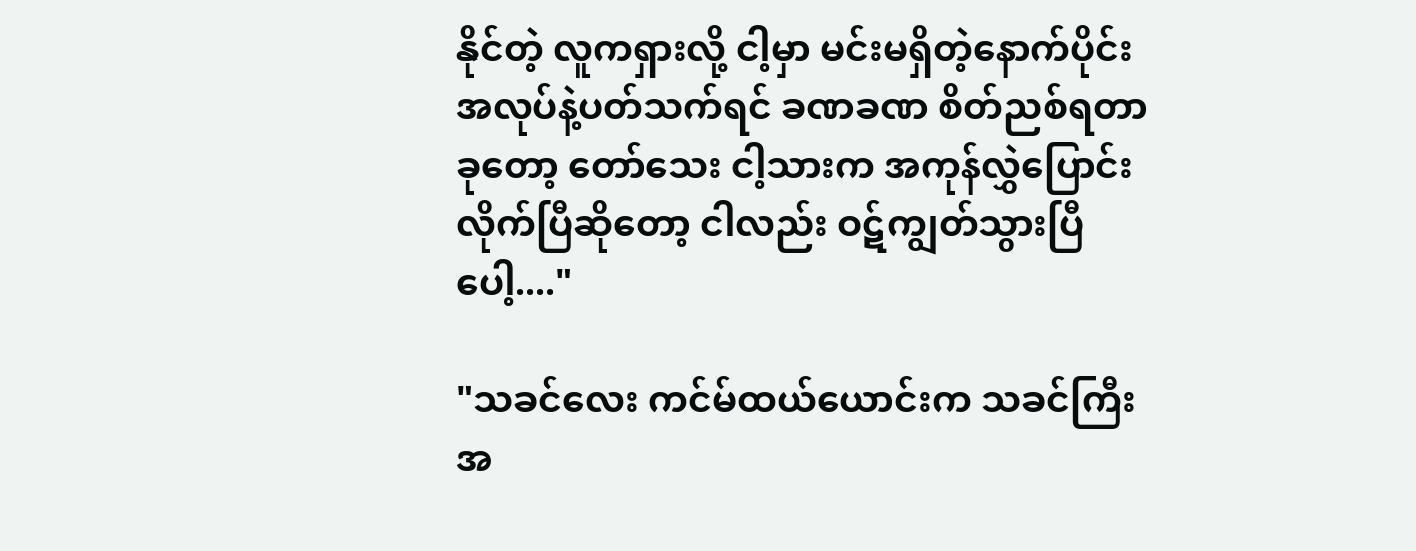နိုင်တဲ့ လူကရှားလို့ ငါ့မှာ မင်းမရှိတဲ့နောက်ပိုင်း အလုပ်နဲ့ပတ်သက်ရင် ခဏခဏ စိတ်ညစ်ရတာ ခုတော့ တော်သေး ငါ့သားက အကုန်လွှဲပြောင်းလိုက်ပြီဆိုတော့ ငါလည်း ဝဋ်ကျွတ်သွားပြီပေါ့...."

"သခင်လေး ကင်မ်ထယ်ယောင်းက သခင်ကြီး အ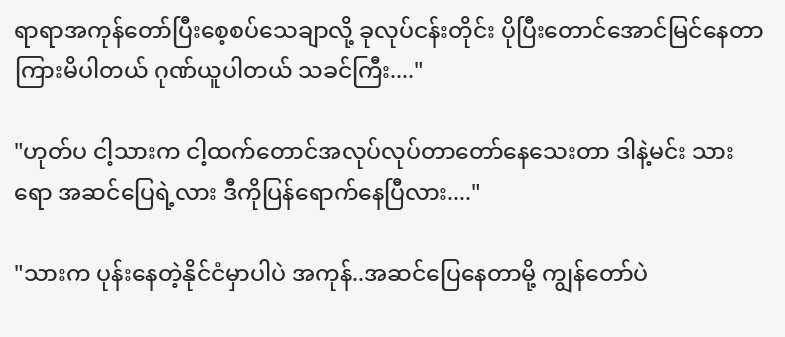ရာရာအကုန်တော်ပြီးစေ့စပ်သေချာလို့ ခုလုပ်ငန်း‌တိုင်း ပိုပြီးတောင်အောင်မြင်နေတာ ကြားမိပါတယ် ဂုဏ်ယူပါတယ် သခင်ကြီး...."

"ဟုတ်ပ ငါ့သားက ငါ့ထက်တောင်အလုပ်လုပ်တာတော်နေသေးတာ ဒါနဲ့မင်း သားရော အဆင်ပြေရဲ့လား ဒီကိုပြန်ရောက်နေပြီလား...."

"သားက ပုန်းနေတဲ့နိုင်ငံမှာပါပဲ အကုန်..အဆင်ပြေနေတာမို့ ကျွန်တော်ပဲ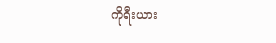ကိုရီးယား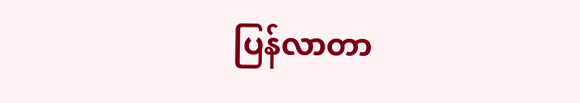ပြန်လာတာ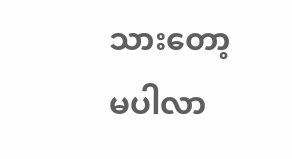သားတော့မပါလာ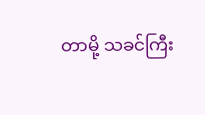တာမို့ သခင်ကြီး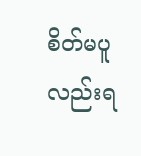စိတ်မပူလည်းရ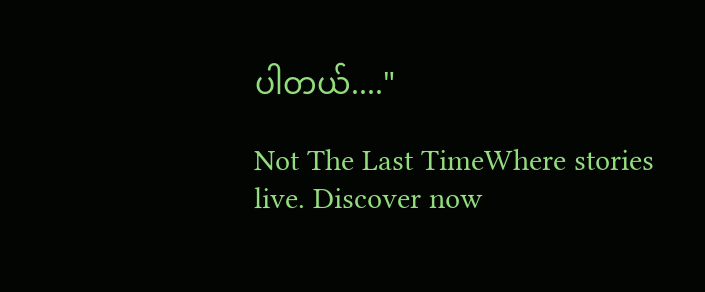ပါတယ်...."

Not The Last TimeWhere stories live. Discover now